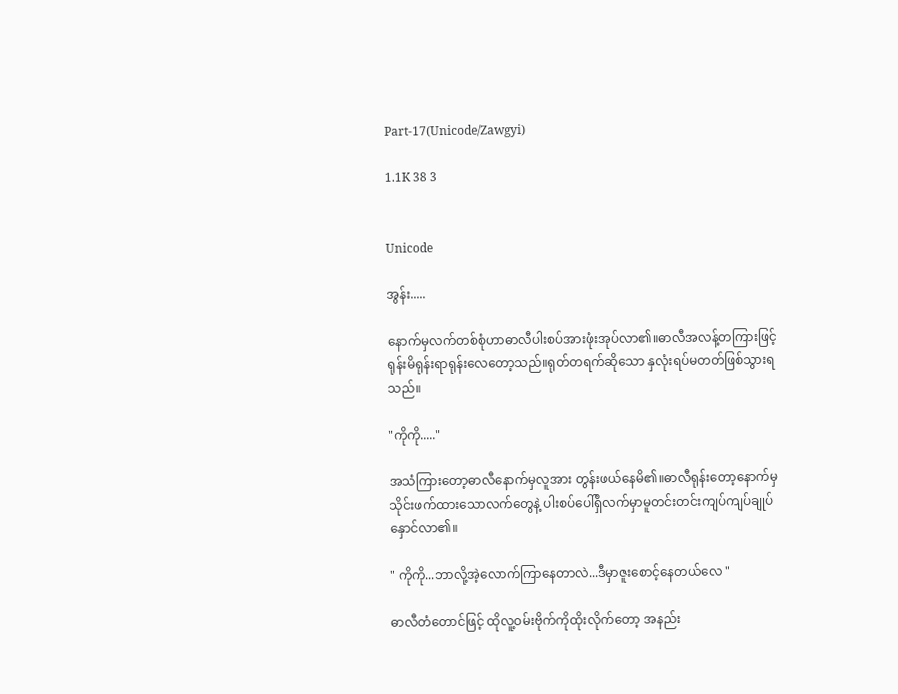Part-17(Unicode/Zawgyi)

1.1K 38 3


Unicode

အွန်း.....

နောက်မှလက်တစ်စုံဟာဓာလီပါးစပ်အားဖုံးအုပ်လာ၏။ဓာလီအလန့်တကြားဖြင့် ရုန်းမိရုန်းရာရုန်းလေတော့သည်။ရုတ်တရက်ဆိုသော နှလုံးရပ်မတတ်ဖြစ်သွားရသည်။

"ကိုကို....."

အသံကြားတော့ဓာလီနောက်မှလူအား တွန်းဖယ်နေမိ၏။ဓာလီရုန်းတော့နောက်မှသိုင်းဖက်ထားသောလက်တွေနဲ့ ပါးစပ်ပေါ်ရှိလက်မှာမူတင်းတင်းကျပ်ကျပ်ချုပ်နှောင်လာ၏။

" ကိုကို...ဘာလို့အဲ့လောက်ကြာနေတာလဲ...ဒီမှာဇူးစောင့်နေတယ်လေ "

ဓာလီတံတောင်ဖြင့် ထိုလူ့ဝမ်းဗိုက်ကိုထိုးလိုက်တော့ အနည်း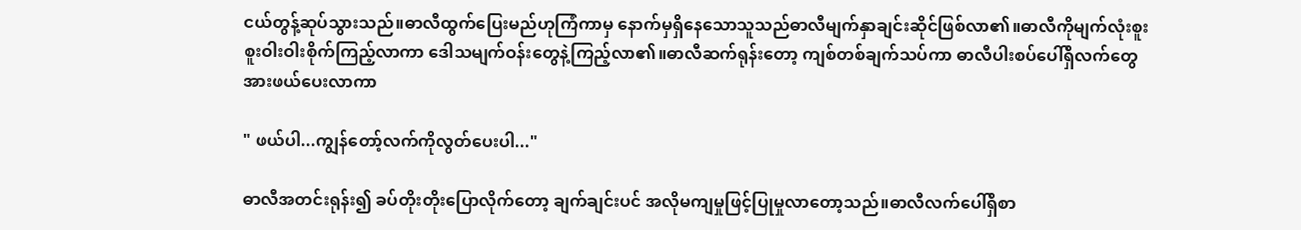ငယ်တွန့်ဆုပ်သွားသည်။ဓာလီထွက်ပြေးမည်ဟုကြံကာမှ နောက်မှရှိနေသောသူသည်ဓာလီမျက်နှာချင်းဆိုင်ဖြစ်လာ၏။ဓာလီကိုမျက်လုံးစူးစူးဝါးဝါးစိုက်ကြည့်လာကာ ဒေါသမျက်ဝန်းတွေနဲ့ကြည့်လာ၏။ဓာလီဆက်ရုန်းတော့ ကျစ်တစ်ချက်သပ်ကာ ဓာလီပါးစပ်ပေါ်ရှိလက်တွေအားဖယ်ပေးလာကာ

" ဖယ်ပါ...ကျွန်တော့်လက်ကိုလွတ်ပေးပါ..."

ဓာလီအတင်းရုန်း၍ ခပ်တိုးတိုးပြောလိုက်တော့ ချက်ချင်းပင် အလိုမကျမှုဖြင့်ပြုမှုလာတော့သည်။ဓာလီလက်ပေါ်ရှိစာ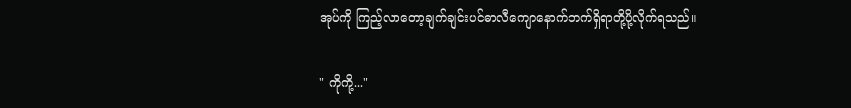အုပ်ကို ကြည့်လာတော့ချက်ချင်းပင်ဓာလီကျောနောက်ဘက်ရှိရာတို့ပို့လိုက်ရသည်။

" ကိုကို့..."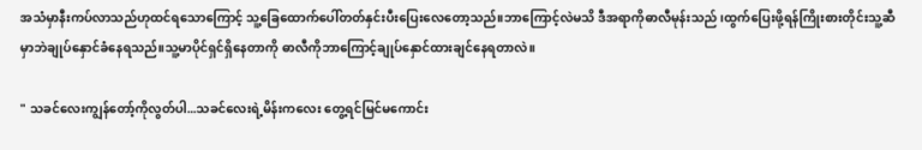အသံမှာနီးကပ်လာသည်ဟုထင်ရသောကြောင့် သူ့ခြေထောက်ပေါ်တတ်နှင်းပီးပြေးလေတော့သည်။ဘာကြောင့်လဲမသိ ဒီအရာကိုဓာလီမုန်းသည် ၊ထွက်ပြေးဖို့ရန်ကြိုးစားတိုင်းသူ့ဆီမှာဘဲချုပ်နှောင်ခံနေရသည်။သူ့မာပိုင်ရှင်ရှိနေတာကို ဓာလီကိုဘာကြောင့်ချုပ်နှောင်ထားချင်နေရတာလဲ။

" သခင်လေးကျွန်တော့်ကိုလွတ်ပါ...သခင်လေးရဲ့မိန်းကလေး တွေ့ရင်မြင်မကောင်း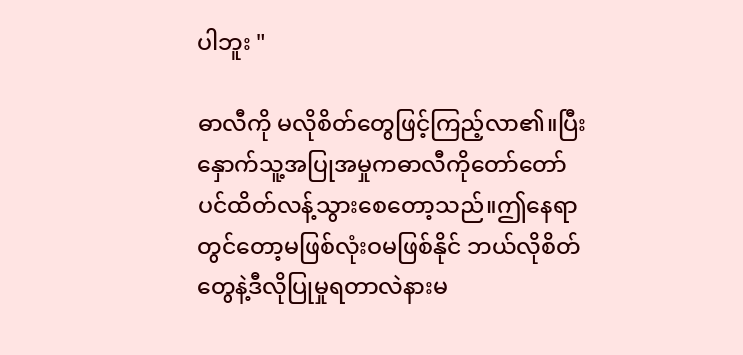ပါဘူး "

ဓာလီကို မလိုစိတ်တွေဖြင့်ကြည့်လာ၏။ပြီးနှောက်သူ့အပြုအမှုကဓာလီကိုတော်တော်ပင်ထိတ်လန့်သွားစေတော့သည်။ဤနေရာတွင်တော့မဖြစ်လုံးဝမဖြစ်နိုင် ဘယ်လိုစိတ်တွေနဲ့ဒီလိုပြုမှုရတာလဲနားမ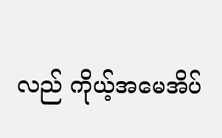လည် ကိုယ့်အမေအိပ်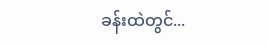ခန်းထဲတွင်...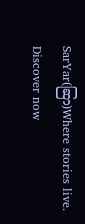SarYar(ဆြာ)Where stories live. Discover now